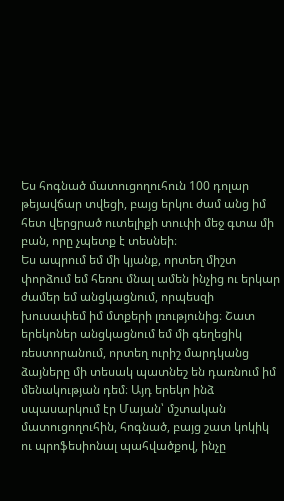Ես հոգնած մատուցողուհուն 100 դոլար թեյավճար տվեցի, բայց երկու ժամ անց իմ հետ վերցրած ուտելիքի տուփի մեջ գտա մի բան, որը չպետք է տեսնեի։
Ես ապրում եմ մի կյանք, որտեղ միշտ փորձում եմ հեռու մնալ ամեն ինչից ու երկար ժամեր եմ անցկացնում, որպեսզի խուսափեմ իմ մտքերի լռությունից։ Շատ երեկոներ անցկացնում եմ մի գեղեցիկ ռեստորանում, որտեղ ուրիշ մարդկանց ձայները մի տեսակ պատնեշ են դառնում իմ մենակության դեմ։ Այդ երեկո ինձ սպասարկում էր Մայան՝ մշտական մատուցողուհին, հոգնած, բայց շատ կոկիկ ու պրոֆեսիոնալ պահվածքով, ինչը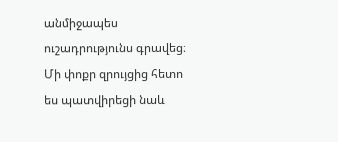անմիջապես ուշադրությունս գրավեց։ Մի փոքր զրույցից հետո ես պատվիրեցի նաև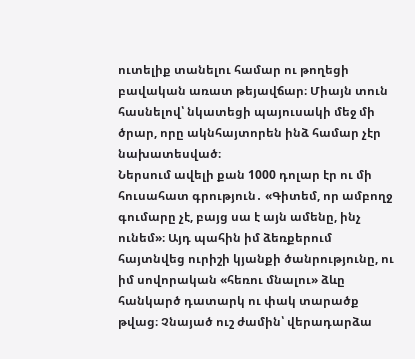ուտելիք տանելու համար ու թողեցի բավական առատ թեյավճար։ Միայն տուն հասնելով՝ նկատեցի պայուսակի մեջ մի ծրար, որը ակնհայտորեն ինձ համար չէր նախատեսված։
Ներսում ավելի քան 1000 դոլար էր ու մի հուսահատ գրություն․ «Գիտեմ, որ ամբողջ գումարը չէ, բայց սա է այն ամենը, ինչ ունեմ»։ Այդ պահին իմ ձեռքերում հայտնվեց ուրիշի կյանքի ծանրությունը, ու իմ սովորական «հեռու մնալու» ձևը հանկարծ դատարկ ու փակ տարածք թվաց։ Չնայած ուշ ժամին՝ վերադարձա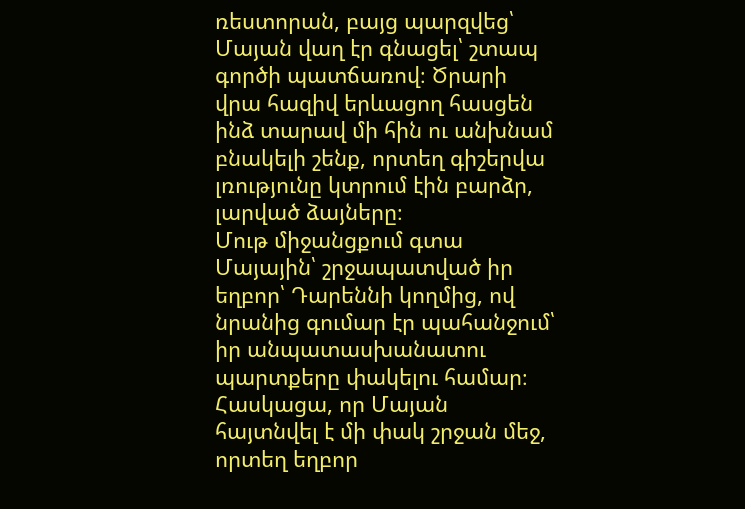ռեստորան, բայց պարզվեց՝ Մայան վաղ էր գնացել՝ շտապ գործի պատճառով։ Ծրարի վրա հազիվ երևացող հասցեն ինձ տարավ մի հին ու անխնամ բնակելի շենք, որտեղ գիշերվա լռությունը կտրում էին բարձր, լարված ձայները։
Մութ միջանցքում գտա Մայային՝ շրջապատված իր եղբոր՝ Դարեննի կողմից, ով նրանից գումար էր պահանջում՝ իր անպատասխանատու պարտքերը փակելու համար։ Հասկացա, որ Մայան հայտնվել է մի փակ շրջան մեջ, որտեղ եղբոր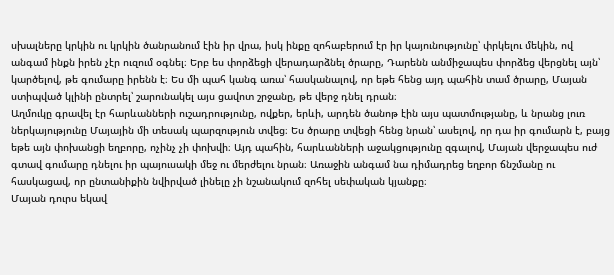սխալները կրկին ու կրկին ծանրանում էին իր վրա, իսկ ինքը զոհաբերում էր իր կայունությունը՝ փրկելու մեկին, ով անգամ ինքն իրեն չէր ուզում օգնել։ Երբ ես փորձեցի վերադարձնել ծրարը, Դարենն անմիջապես փորձեց վերցնել այն՝ կարծելով, թե գումարը իրենն է։ Ես մի պահ կանգ առա՝ հասկանալով, որ եթե հենց այդ պահին տամ ծրարը, Մայան ստիպված կլինի ընտրել՝ շարունակել այս ցավոտ շրջանը, թե վերջ դնել դրան։
Աղմուկը գրավել էր հարևանների ուշադրությունը, ովքեր, երևի, արդեն ծանոթ էին այս պատմությանը, և նրանց լուռ ներկայությունը Մայային մի տեսակ պարզություն տվեց։ Ես ծրարը տվեցի հենց նրան՝ ասելով, որ դա իր գումարն է, բայց եթե այն փոխանցի եղբորը, ոչինչ չի փոխվի։ Այդ պահին, հարևանների աջակցությունը զգալով, Մայան վերջապես ուժ գտավ գումարը դնելու իր պայուսակի մեջ ու մերժելու նրան։ Առաջին անգամ նա դիմադրեց եղբոր ճնշմանը ու հասկացավ, որ ընտանիքին նվիրված լինելը չի նշանակում զոհել սեփական կյանքը։
Մայան դուրս եկավ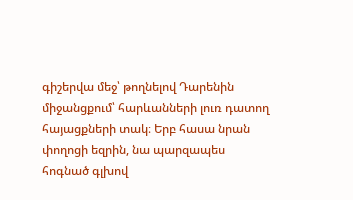գիշերվա մեջ՝ թողնելով Դարենին միջանցքում՝ հարևանների լուռ դատող հայացքների տակ։ Երբ հասա նրան փողոցի եզրին, նա պարզապես հոգնած գլխով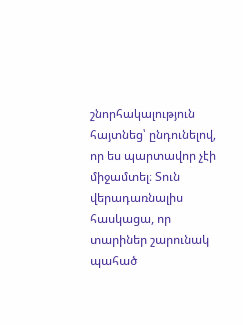շնորհակալություն հայտնեց՝ ընդունելով, որ ես պարտավոր չէի միջամտել։ Տուն վերադառնալիս հասկացա, որ տարիներ շարունակ պահած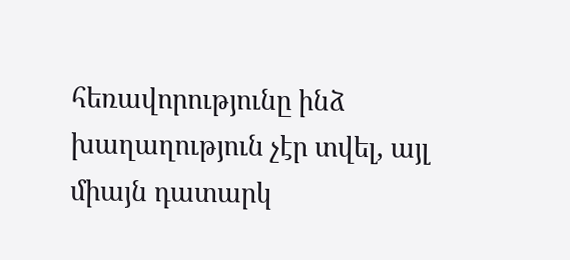հեռավորությունը ինձ խաղաղություն չէր տվել, այլ միայն դատարկ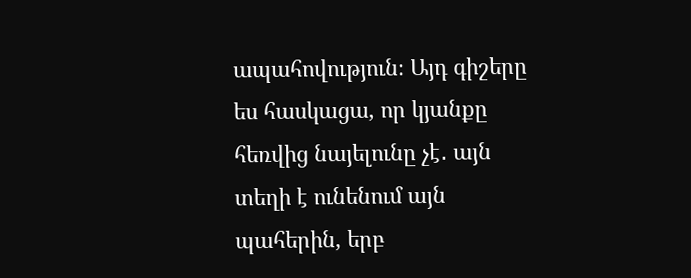ապահովություն։ Այդ գիշերը ես հասկացա, որ կյանքը հեռվից նայելունը չէ․ այն տեղի է ունենում այն պահերին, երբ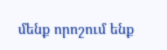մենք որոշում ենք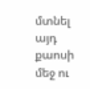մտնել այդ քաոսի մեջ ու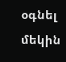օգնել մեկին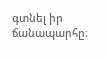գտնել իր ճանապարհը։